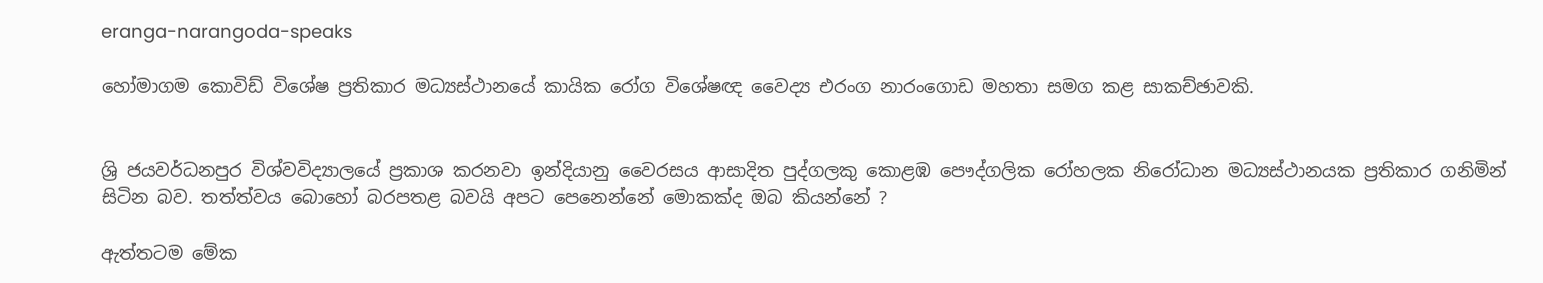eranga-narangoda-speaks

හෝමාගම කොවිඩ් විශේෂ ප්‍රතිකාර මධ්‍යස්ථානයේ කායික රෝග විශේෂඥ වෛද්‍ය එරංග නාරංගොඩ මහතා සමග කළ සාකච්ඡාවකි.


ශ්‍රි ජයවර්ධනපුර විශ්වවිද්‍යාලයේ ප්‍රකාශ කරනවා ඉන්දියානු වෛරසය ආසාදිත පුද්ගලකු කොළඹ පෞද්ගලික රෝහලක නිරෝධාන මධ්‍යස්ථානයක ප්‍රතිකාර ගනිමින් සිටින බව. තත්ත්වය බොහෝ බරපතළ බවයි අපට පෙනෙන්නේ මොකක්ද ඔබ කියන්නේ ?

ඇත්තටම මේක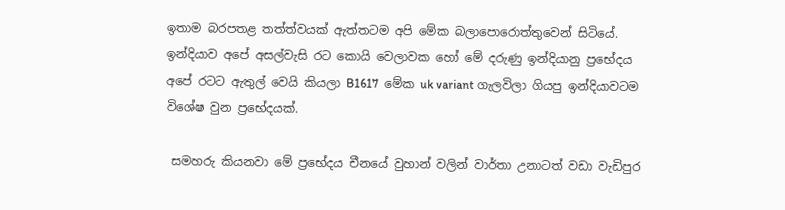ඉතාම බරපතළ තත්ත්වයක් ඇත්තටම අපි මේක බලාපොරොත්තුවෙන් සිටියේ. ඉන්දියාව අපේ අසල්වැසි රට කොයි වෙලාවක හෝ මේ දරුණු ඉන්දියානු ප්‍රභේදය අපේ රටට ඇතුල් වෙයි කියලා B1617  මේක uk variant ගැලවිලා ගියපු ඉන්දියාවටම විශේෂ වුන ප්‍රභේදයක්.

 සමහරු කියනවා මේ ප්‍රභේදය චීනයේ වුහාන් වලින් වාර්තා උනාටත් වඩා වැඩිපුර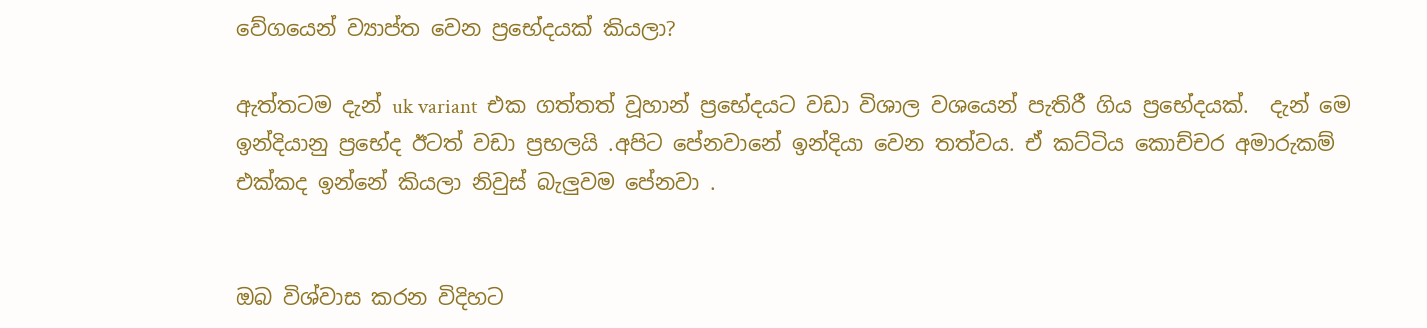වේගයෙන් ව්‍යාප්ත වෙන ප්‍රභේදයක් කියලා?

ඇත්තටම දැන් uk variant  එක ගත්තත් වූහාන් ප්‍රභේදයට වඩා විශාල වශයෙන් පැතිරී ගිය ප්‍රභේදයක්.  දැන් මෙ ඉන්දියානු ප්‍රභේද ඊටත් වඩා ප්‍රභලයි .අපිට පේනවානේ ඉන්දියා වෙන තත්වය. ඒ කට්ටිය කොච්චර අමාරුකම් එක්කද ඉන්නේ කියලා නිවුස් බැලුවම පේනවා .


ඔබ විශ්වාස කරන විදිහට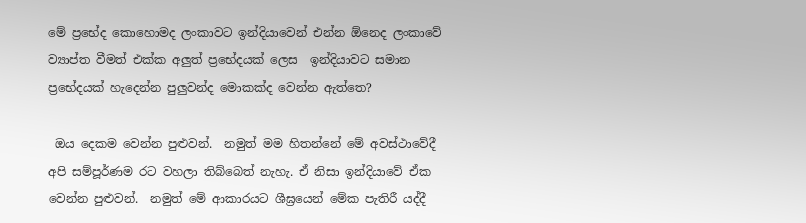මේ ප්‍රභේද කොහොමද ලංකාවට ඉන්දියාවෙන් එන්න ඕනෙද ලංකාවේ ව්‍යාප්ත වීමත් එක්ක අලුත් ප්‍රභේදයක් ලෙස  ඉන්දියාවට සමාන ප්‍රභේදයක් හැදෙන්න පුලුවන්ද මොකක්ද වෙන්න ඇත්තෙ?

 ඔය දෙකම වෙන්න පුළුවන්.  නමුත් මම හිතන්නේ මේ අවස්ථාවේදී අපි සම්පූර්ණම රට වහලා තිබ්බෙත් නැහැ. ඒ නිසා ඉන්දියාවේ ඒක වෙන්න පුළුවන්.  නමුත් මේ ආකාරයට ශීඝ්‍රයෙන් මේක පැතිරී යද්දී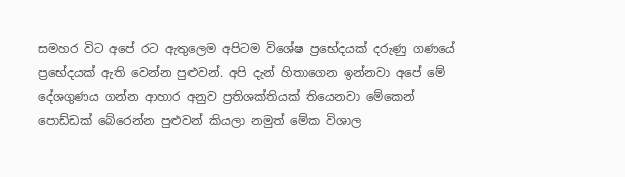සමහර විට අපේ රට ඇතුලෙම අපිටම විශේෂ ප්‍රභේදයක් දරුණු ගණයේ ප්‍රභේදයක් ඇති වෙන්න පුළුවන්. අපි දැන් හිතාගෙන ඉන්නවා අපේ මේ දේශගුණය ගන්න ආහාර අනුව ප්‍රතිශක්තියක් තියෙනවා මේකෙන් පොඩ්ඩක් බේරෙන්න පුළුවන් කියලා නමුත් මේක විශාල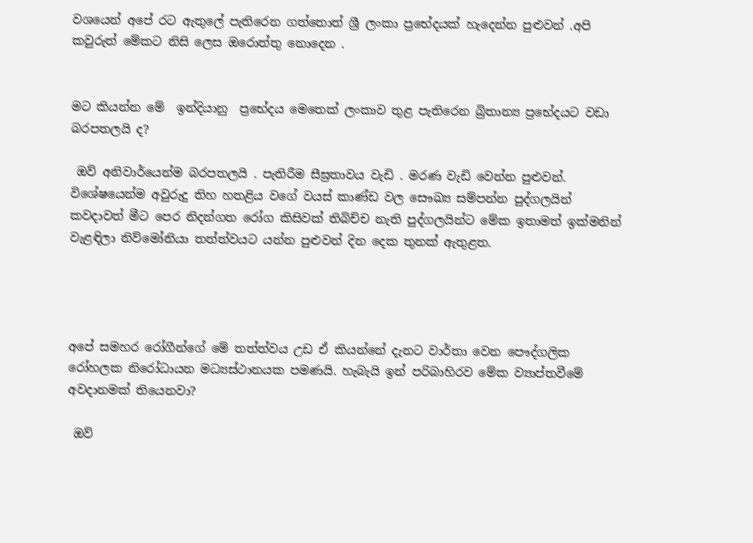වශයෙන් අපේ රට ඇතුලේ පැතිරෙන ගත්තොත් ශ්‍රී ලංකා ප්‍රභේදයක් හැදෙන්න පුළුවන් .අපි කවුරුත් මේකට නිසි ලෙස ඔරොත්තු නොදෙන .


මට කියන්න මේ  ඉන්දියානු  ප්‍රභේදය මෙතෙක් ලංකාව තුළ පැතිරෙන බ්‍රිතාන්‍ය ප්‍රභේදයට වඩා බරපතලයි ද?

 ඔව් අනිවාර්යෙන්ම බරපතලයි . පැතිරීම සීඝ්‍රතාවය වැඩි . මරණ වැඩි වෙන්න පුළුවන්. විශේෂයෙන්ම අවුරුදු තිහ හතළිය වගේ වයස් කාණ්ඩ වල සෞඛ්‍ය සම්පන්න පුද්ගලයින් කවදාවත් මීට පෙර නිදන්ගත රෝග කිසිවක් තිබිච්ච නැති පුද්ගලයින්ට මේක ඉතාමත් ඉක්මනින් වැළඳිලා නිව්මෝනියා තත්ත්වයට යන්න පුළුවන් දින දෙක තුනක් ඇතුළත.




අපේ සමහර රෝගීන්ගේ මේ තත්ත්වය උඩ ඒ කියන්නේ දැනට වාර්තා වෙන පෞද්ගලික රෝහලක නිරෝධායන මධ්‍යස්ථානයක පමණයි. හැබැයි ඉන් පරිබාහිරව මේක ව්‍යාප්තවීමේ අවදානමක් තියෙනවා?

 ඔව්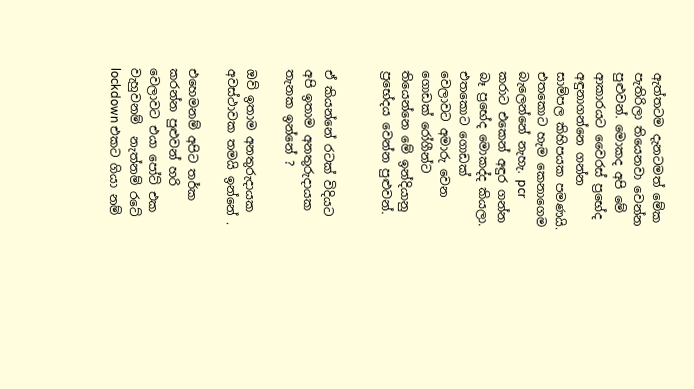ඇත්තටම දැනටමත් මේක පැතිරිලා තියෙනවා වෙන්න පුළුවන්. මොකද අපි මේ ආකාරයට වෛරස් ප්‍රභේද අඳුනාගන්නෙ ගන්න සාම්පල කිහිපයක පමණයි. එතකොට හැම කෙනාගෙම බැලෙන්නේ නැහැ. pcr කරාට එකෙන් අඳුර ගන්න බෑ ප්‍රභේද මොකද්ද කියලා. එතකොට ගොඩක් වෙලාවට අමාරු වෙන ගොඩක් රෝගීන්ට තියෙන්නෙ මේ ඉන්දියානු ප්‍රභේදය වෙන්න පුළුවන්.


ඒ කියන්නේ රටක් විදියට අපි ඉතාම අනතුරුදායක තැනක ඉන්නේ ?

ඔව් ඉතාම අනතුරුදායක අවස්ථාවක තමයි ඉන්නේ .

එහෙමනම් අපිට තර්ක කරන්න පුළුවන් හරි වෙලාවට එයා පෝට් එක වැහුවනම්  නැත්නම් රටේ lockdown එකට ගියා නම්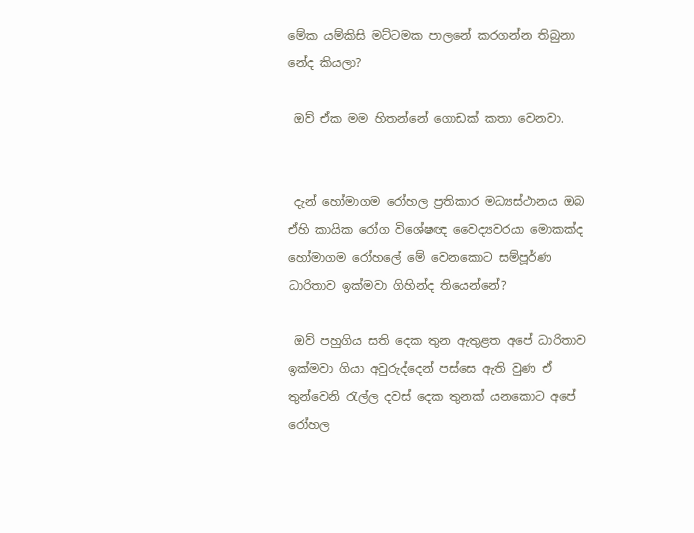මේක යම්කිසි මට්ටමක පාලනේ කරගන්න තිබුනා නේද කියලා?

 ඔව් ඒක මම හිතන්නේ ගොඩක් කතා වෙනවා.


 දැන් හෝමාගම රෝහල ප්‍රතිකාර මධ්‍යස්ථානය ඔබ ඒහි කායික රෝග විශේෂඥ වෛද්‍යවරයා මොකක්ද හෝමාගම රෝහලේ මේ වෙනකොට සම්පූර්ණ ධාරිතාව ඉක්මවා ගිහින්ද තියෙන්නේ?

 ඔව් පහුගිය සති දෙක තුන ඇතුළත අපේ ධාරිතාව ඉක්මවා ගියා අවුරුද්දෙන් පස්සෙ ඇති වුණ ඒ තුන්වෙනි රැල්ල දවස් දෙක තුනක් යනකොට අපේ රෝහල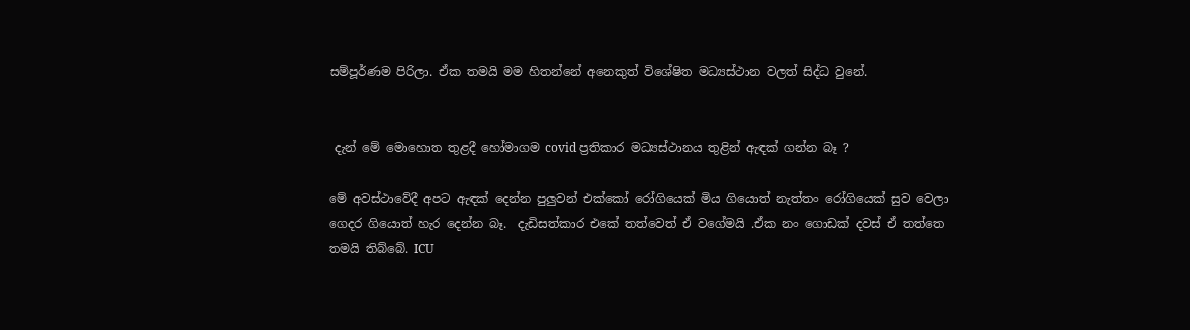සම්පූර්ණම පිරිලා. ඒක තමයි මම හිතන්නේ අනෙකුත් විශේෂිත මධ්‍යස්ථාන වලත් සිද්ධ වුනේ.


 දැන් මේ මොහොත තුළදී හෝමාගම covid ප්‍රතිකාර මධ්‍යස්ථානය තුළින් ඇඳක් ගන්න බෑ ?

මේ අවස්ථාවේදී අපට ඇඳක් දෙන්න පුලුවන් එක්කෝ රෝගියෙක් මිය ගියොත් නැත්තං රෝගියෙක් සුව වෙලා ගෙදර ගියොත් හැර දෙන්න බෑ.  දැඩිසත්කාර එකේ තත්වෙත් ඒ වගේමයි .ඒක නං ගොඩක් දවස් ඒ තත්තෙ තමයි තිබ්බේ. ICU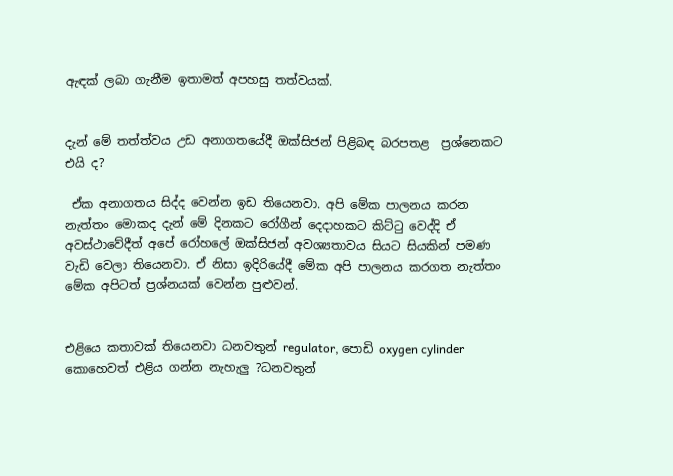ඇඳක් ලබා ගැනීම ඉතාමත් අපහසු තත්වයක්.


දැන් මේ තත්ත්වය උඩ අනාගතයේදී ඔක්සිජන් පිළිබඳ බරපතළ  ප්‍රශ්නෙකට එයි ද?

 ඒක අනාගතය සිද්ද වෙන්න ඉඩ තියෙනවා. අපි මේක පාලනය කරන නැත්තං මොකද දැන් මේ දිනකට රෝගීන් දෙදාහකට කිට්ටු වෙද්දි ඒ අවස්ථාවේදීත් අපේ රෝහලේ ඔක්සිජන් අවශ්‍යතාවය සියට සියකින් පමණ වැඩි වෙලා තියෙනවා. ඒ නිසා ඉදිරියේදී මේක අපි පාලනය කරගත නැත්තං මේක අපිටත් ප්‍රශ්නයක් වෙන්න පුළුවන්.


එළියෙ කතාවක් තියෙනවා ධනවතුන් regulator, පොඩි oxygen cylinder කොහෙවත් එළිය ගන්න නැහැලු ?ධනවතුන්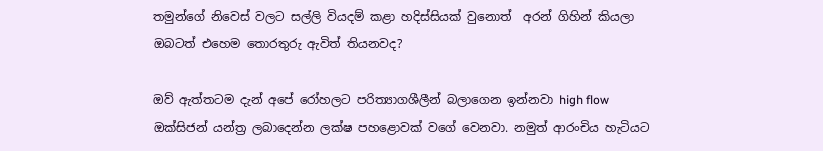තමුන්ගේ නිවෙස් වලට සල්ලි වියදම් කළා හදිස්සියක් වුනොත්  අරන් ගිහින් කියලා ඔබටත් එහෙම තොරතුරු ඇවිත් තියනවද?

ඔව් ඇත්තටම දැන් අපේ රෝහලට පරිත්‍යාගශීලීන් බලාගෙන ඉන්නවා high flow ඔක්සිජන් යන්ත්‍ර ලබාදෙන්න ලක්ෂ පහළොවක් වගේ වෙනවා. නමුත් ආරංචිය හැටියට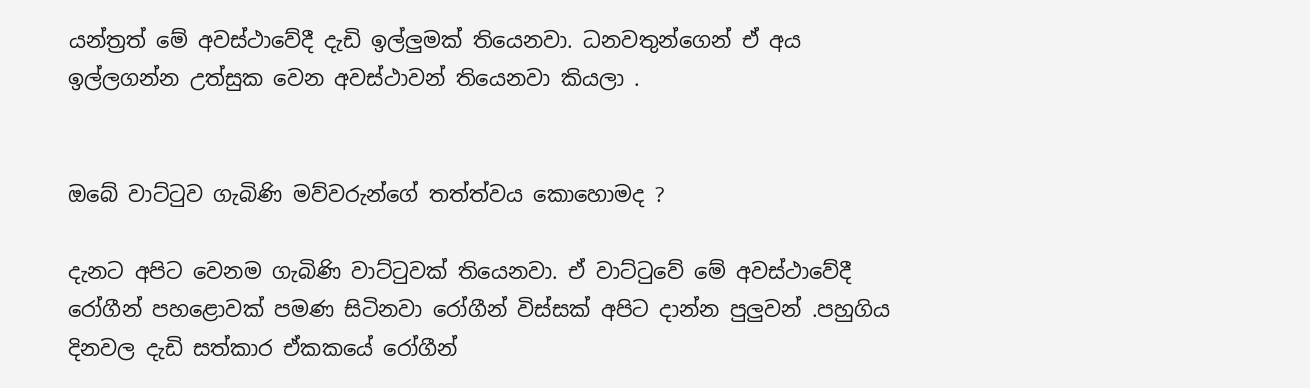යන්ත්‍රත් මේ අවස්ථාවේදී දැඩි ඉල්ලුමක් තියෙනවා. ධනවතුන්ගෙන් ඒ අය ඉල්ලගන්න උත්සුක වෙන අවස්ථාවන් තියෙනවා කියලා .


ඔබේ වාට්ටුව ගැබිණි මව්වරුන්ගේ තත්ත්වය කොහොමද ?

දැනට අපිට වෙනම ගැබිණි වාට්ටුවක් තියෙනවා. ඒ වාට්ටුවේ මේ අවස්ථාවේදී රෝගීන් පහළොවක් පමණ සිටිනවා රෝගීන් විස්සක් අපිට දාන්න පුලුවන් .පහුගිය දිනවල දැඩි සත්කාර ඒකකයේ රෝගීන්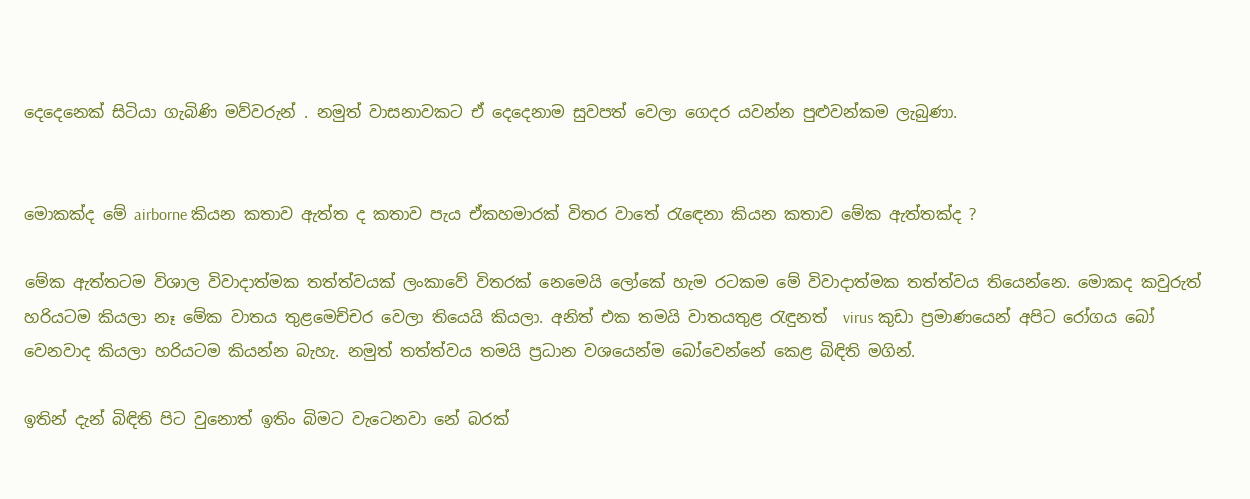දෙදෙනෙක් සිටියා ගැබිණි මව්වරුන් . නමුත් වාසනාවකට ඒ දෙදෙනාම සුවපත් වෙලා ගෙදර යවන්න පුළුවන්කම ලැබුණා.


මොකක්ද මේ airborne කියන කතාව ඇත්ත ද කතාව පැය ඒකහමාරක් විතර වාතේ රැඳෙනා කියන කතාව මේක ඇත්තක්ද ?

මේක ඇත්තටම විශාල විවාදාත්මක තත්ත්වයක් ලංකාවේ විතරක් නෙමෙයි ලෝකේ හැම රටකම මේ විවාදාත්මක තත්ත්වය තියෙන්නෙ. මොකද කවුරුත් හරියටම කියලා නෑ මේක වාතය තුළමෙච්චර වෙලා තියෙයි කියලා. අනිත් එක තමයි වාතයතුළ රැඳුනත්  virus කුඩා ප්‍රමාණයෙන් අපිට රෝගය බෝ වෙනවාද කියලා හරියටම කියන්න බැහැ. නමුත් තත්ත්වය තමයි ප්‍රධාන වශයෙන්ම බෝවෙන්නේ කෙළ බිඳිති මගින්.

ඉතින් දැන් බිඳිති පිට වුනොත් ඉතිං බිමට වැටෙනවා නේ බරක්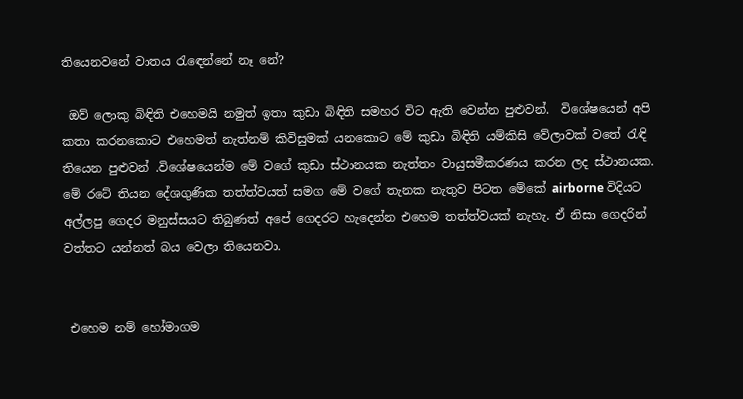තියෙනවනේ වාතය රැඳෙන්නේ නෑ නේ?

 ඔව් ලොකු බිඳිති එහෙමයි නමුත් ඉතා කුඩා බිඳිති සමහර විට ඇති වෙන්න පුළුවන්.  විශේෂයෙන් අපි කතා කරනකොට එහෙමත් නැත්නම් කිවිසුමක් යනකොට මේ කුඩා බිඳිති යම්කිසි වේලාවක් වතේ රැඳි තියෙන පුළුවන් .විශේෂයෙන්ම මේ වගේ කුඩා ස්ථානයක නැත්තං වායුසමීකරණය කරන ලද ස්ථානයක. මේ රටේ තියන දේශගුණික තත්ත්වයත් සමග මේ වගේ තැනක නැතුව පිටත මේකේ airborne විදියට අල්ලපු ගෙදර මනුස්සයට තිබුණත් අපේ ගෙදරට හැදෙන්න එහෙම තත්ත්වයක් නැහැ. ඒ නිසා ගෙදරින් වත්තට යන්නත් බය වෙලා තියෙනවා.


 එහෙම නම් හෝමාගම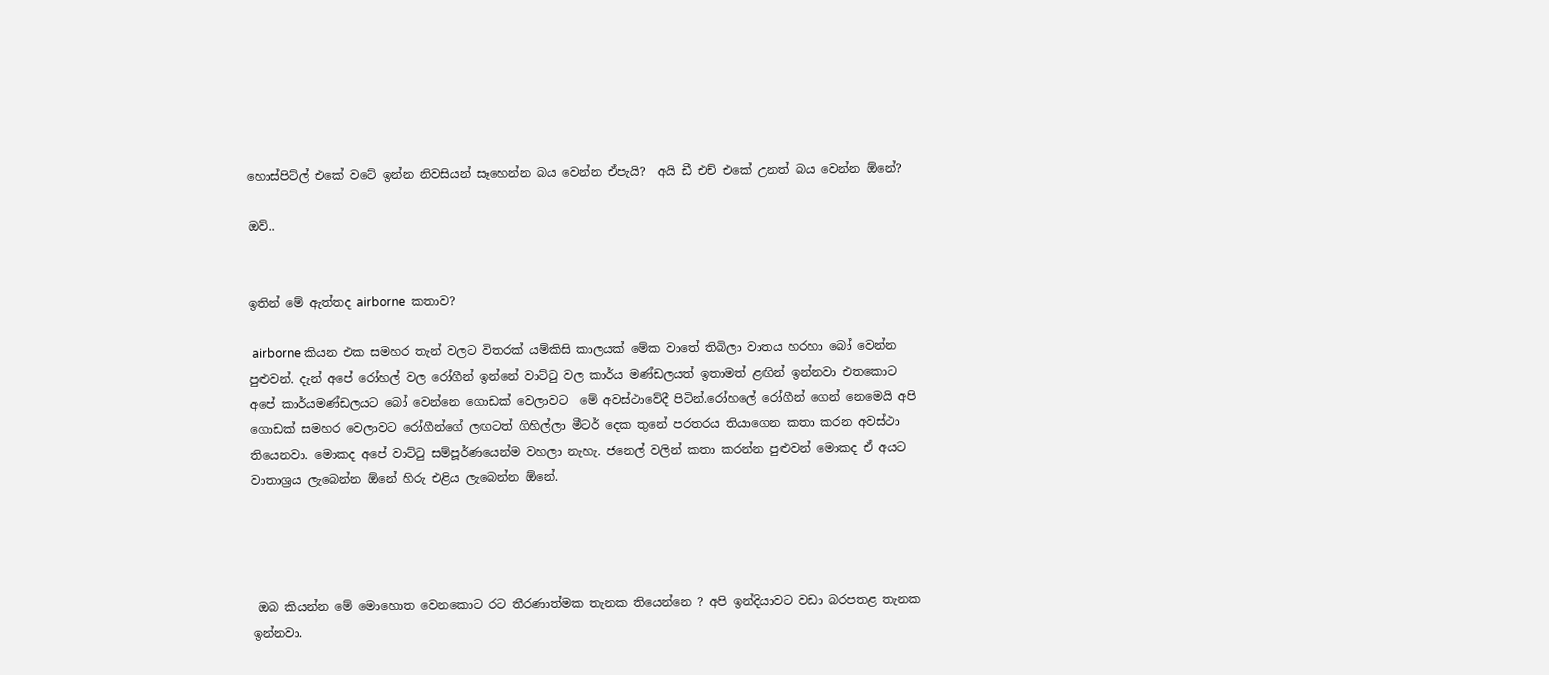හොස්පිට්ල් එකේ වටේ ඉන්න නිවසියන් සෑහෙන්න බය වෙන්න ඒපැයි?  අයි ඩී එච් එකේ උනත් බය වෙන්න ඕනේ?

ඔව්..


ඉතින් මේ ඇත්තද airborne  කතාව?

 airborne කියන එක සමහර තැන් වලට විතරක් යම්කිසි කාලයක් මේක වාතේ තිබිලා වාතය හරහා බෝ වෙන්න පුළුවන්. දැන් අපේ රෝහල් වල රෝගීන් ඉන්නේ වාට්ටු වල කාර්ය මණ්ඩලයත් ඉතාමත් ළඟින් ඉන්නවා එතකොට අපේ කාර්යමණ්ඩලයට බෝ වෙන්නෙ ගොඩක් වෙලාවට  මේ අවස්ථාවේදී පිටින්.රෝහලේ රෝගීන් ගෙන් නෙමෙයි අපි ගොඩක් සමහර වෙලාවට රෝගීන්ගේ ලඟටත් ගිහිල්ලා මීටර් දෙක තුනේ පරතරය තියාගෙන කතා කරන අවස්ථා තියෙනවා. මොකද අපේ වාට්ටු සම්පූර්ණයෙන්ම වහලා නැහැ. ජනෙල් වලින් කතා කරන්න පුළුවන් මොකද ඒ අයට වාතාශ්‍රය ලැබෙන්න ඕනේ හිරු එළිය ලැබෙන්න ඕනේ.




 ඔබ කියන්න මේ මොහොත වෙනකොට රට තීරණාත්මක තැනක තියෙන්නෙ ? අපි ඉන්දියාවට වඩා බරපතළ තැනක ඉන්නවා.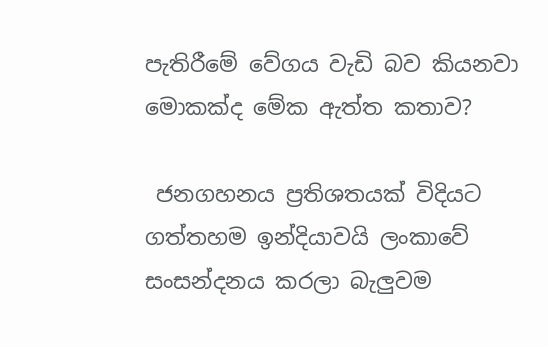පැතිරීමේ වේගය වැඩි බව කියනවා මොකක්ද මේක ඇත්ත කතාව?

 ජනගහනය ප්‍රතිශතයක් විදියට ගත්තහම ඉන්දියාවයි ලංකාවේ සංසන්දනය කරලා බැලුවම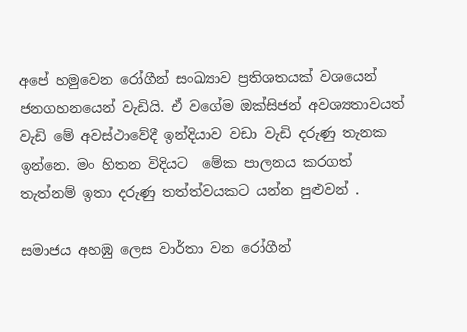අපේ හමුවෙන රෝගීන් සංඛ්‍යාව ප්‍රතිශතයක් වශයෙන් ජනගහනයෙන් වැඩියි. ඒ වගේම ඔක්සිජන් අවශ්‍යතාවයත් වැඩි මේ අවස්ථාවේදී ඉන්දියාව වඩා වැඩි දරුණු තැනක ඉන්නෙ. මං හිතන විදියට  මේක පාලනය කරගත් තැත්නම් ඉතා දරුණු තත්ත්වයකට යන්න පුළුවන් .

සමාජය අහඹු ලෙස වාර්තා වන රෝගීන්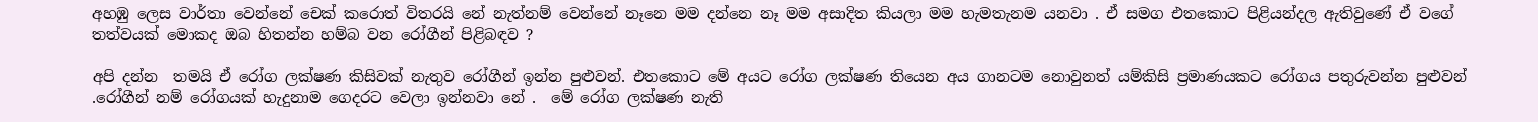අහඹු ලෙස වාර්තා වෙන්නේ චෙක් කරොත් විතරයි නේ නැත්නම් වෙන්නේ නෑනෙ මම දන්නෙ නෑ මම අසාදිත කියලා මම හැමතැනම යනවා . ඒ සමග එතකොට පිළියන්දල ඇතිවුණේ ඒ වගේ තත්වයක් මොකද ඔබ හිතන්න හම්බ වන රෝගීන් පිළිබඳව ?

අපි දන්න  තමයි ඒ රෝග ලක්ෂණ කිසිවක් නැතුව රෝගීන් ඉන්න පුළුවන්. එතකොට මේ අයට රෝග ලක්ෂණ තියෙන අය ගානටම නොවුනත් යම්කිසි ප්‍රමාණයකට රෝගය පතුරුවන්න පුළුවන් .රෝගීන් නම් රෝගයක් හැදුනාම ගෙදරට වෙලා ඉන්නවා නේ .  මේ රෝග ලක්ෂණ නැති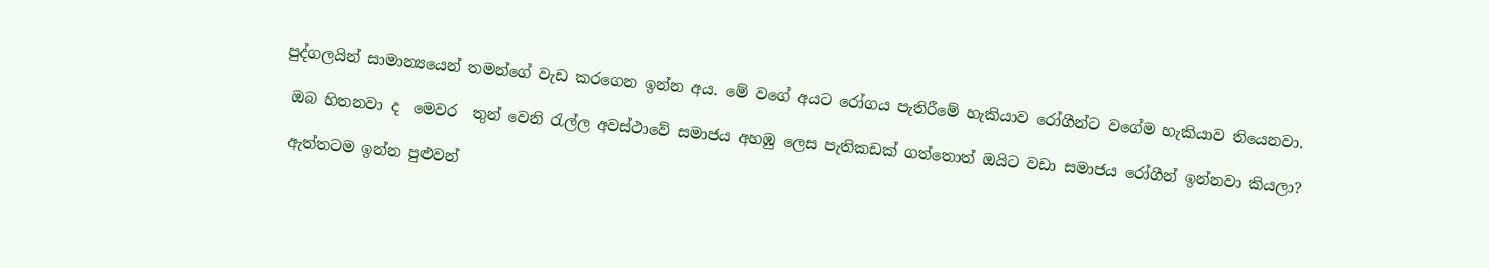පුද්ගලයින් සාමාන්‍යයෙන් තමන්ගේ වැඩ කරගෙන ඉන්න අය. මේ වගේ අයට රෝගය පැතිරීමේ හැකියාව රෝගීන්ට වගේම හැකියාව තියෙනවා.

 ඔබ හිතනවා ද  මෙවර  තුන් වෙනි රැල්ල අවස්ථාවේ සමාජය අහඹු ලෙස පැතිකඩක් ගත්තොත් ඔයිට වඩා සමාජය රෝගීන් ඉන්නවා කියලා?

 ඇත්තටම ඉන්න පුළුවන්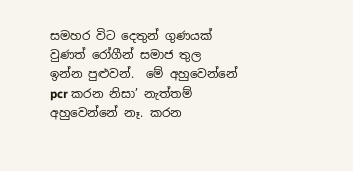සමහර විට දෙතුන් ගුණයක් වුණත් රෝගීන් සමාජ තුල ඉන්න පුළුවන්.  මේ අහුවෙන්නේ pcr කරන නිසා’ නැත්තම් අහුවෙන්නේ නෑ. කරන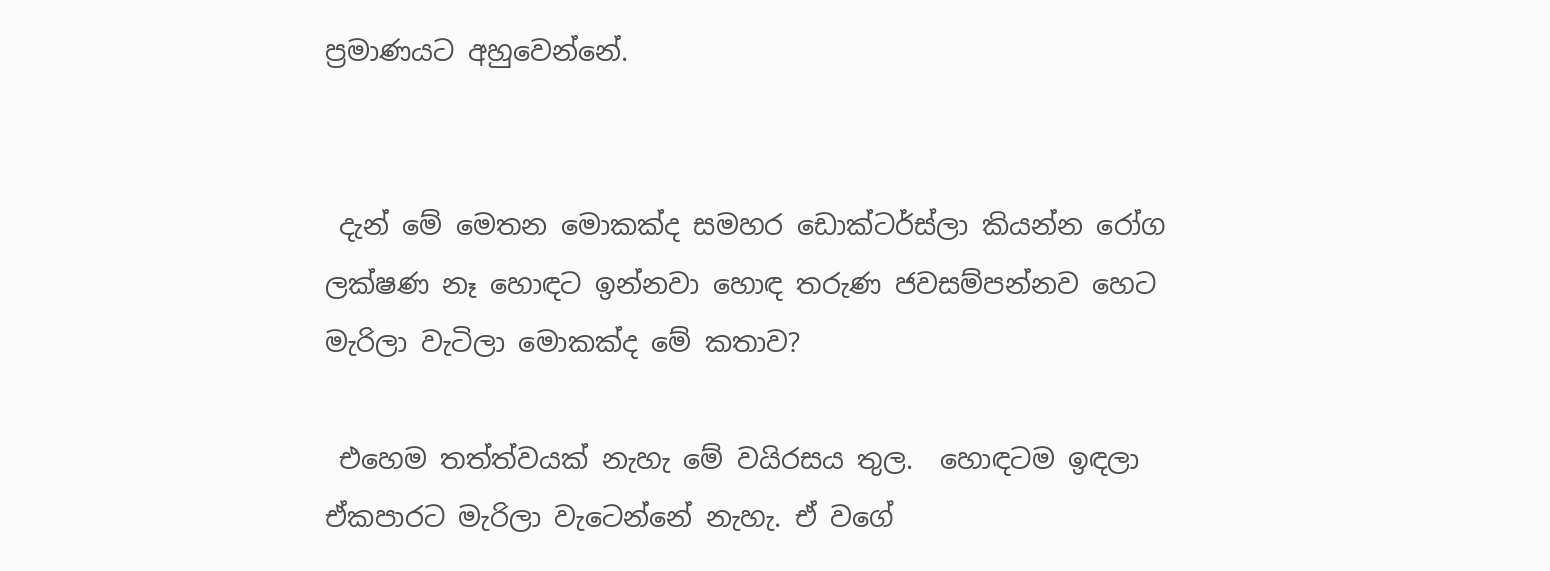ප්‍රමාණයට අහුවෙන්නේ.


 දැන් මේ මෙතන මොකක්ද සමහර ඩොක්ටර්ස්ලා කියන්න රෝග ලක්ෂණ නෑ හොඳට ඉන්නවා හොඳ තරුණ ජවසම්පන්නව හෙට මැරිලා වැටිලා මොකක්ද මේ කතාව?

 එහෙම තත්ත්වයක් නැහැ මේ වයිරසය තුල.  හොඳටම ඉඳලා ඒකපාරට මැරිලා වැටෙන්නේ නැහැ. ඒ වගේ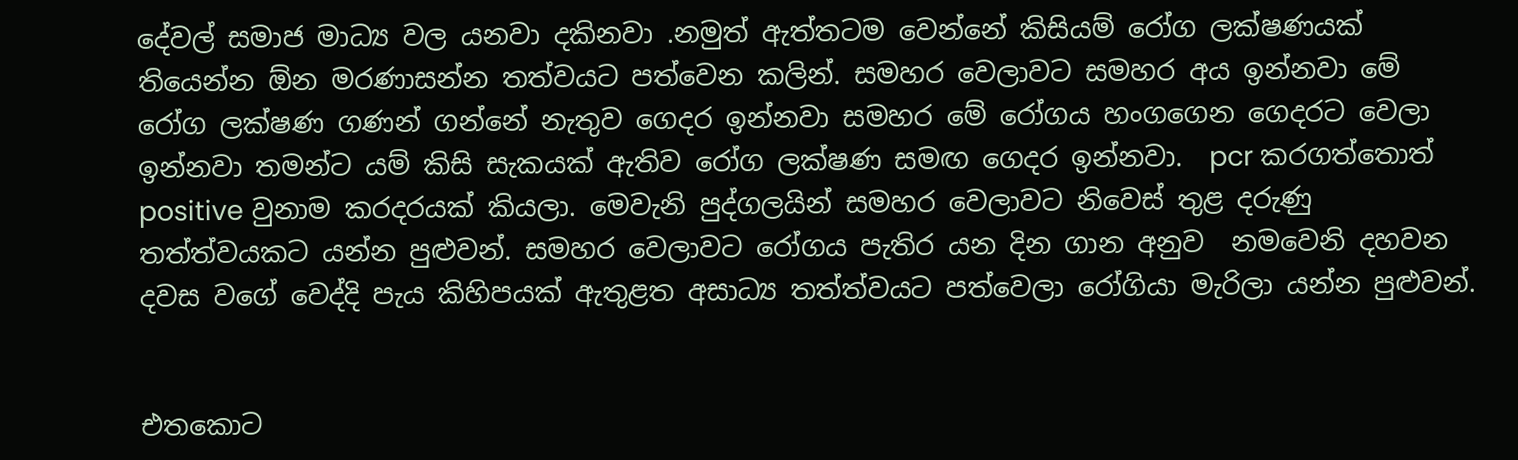දේවල් සමාජ මාධ්‍ය වල යනවා දකිනවා .නමුත් ඇත්තටම වෙන්නේ කිසියම් රෝග ලක්ෂණයක් තියෙන්න ඕන මරණාසන්න තත්වයට පත්වෙන කලින්. සමහර වෙලාවට සමහර අය ඉන්නවා මේ රෝග ලක්ෂණ ගණන් ගන්නේ නැතුව ගෙදර ඉන්නවා සමහර මේ රෝගය හංගගෙන ගෙදරට වෙලා ඉන්නවා තමන්ට යම් කිසි සැකයක් ඇතිව රෝග ලක්ෂණ සමඟ ගෙදර ඉන්නවා.  pcr කරගත්තොත් positive වුනාම කරදරයක් කියලා. මෙවැනි පුද්ගලයින් සමහර වෙලාවට නිවෙස් තුළ දරුණු තත්ත්වයකට යන්න පුළුවන්. සමහර වෙලාවට රෝගය පැතිර යන දින ගාන අනුව  නමවෙනි දහවන දවස වගේ වෙද්දි පැය කිහිපයක් ඇතුළත අසාධ්‍ය තත්ත්වයට පත්වෙලා රෝගියා මැරිලා යන්න පුළුවන්.


එතකොට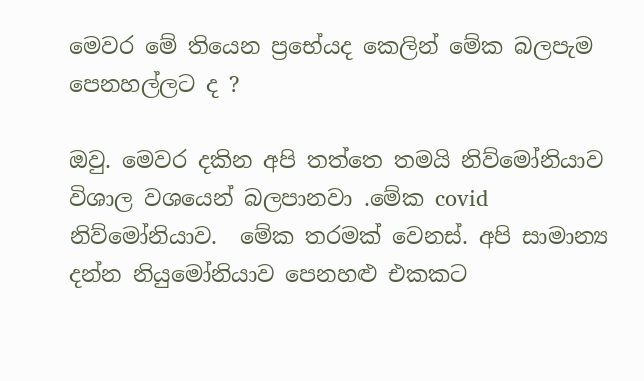මෙවර මේ තියෙන ප්‍රභේයද කෙලින් මේක බලපැම  පෙනහල්ලට ද ?

ඔවු. මෙවර දකින අපි තත්තෙ තමයි නිව්මෝනියාව විශාල වශයෙන් බලපානවා .මේක covid නිව්මෝනියාව.  මේක තරමක් වෙනස්. අපි සාමාන්‍ය දන්න නියුමෝනියාව පෙනහළු එකකට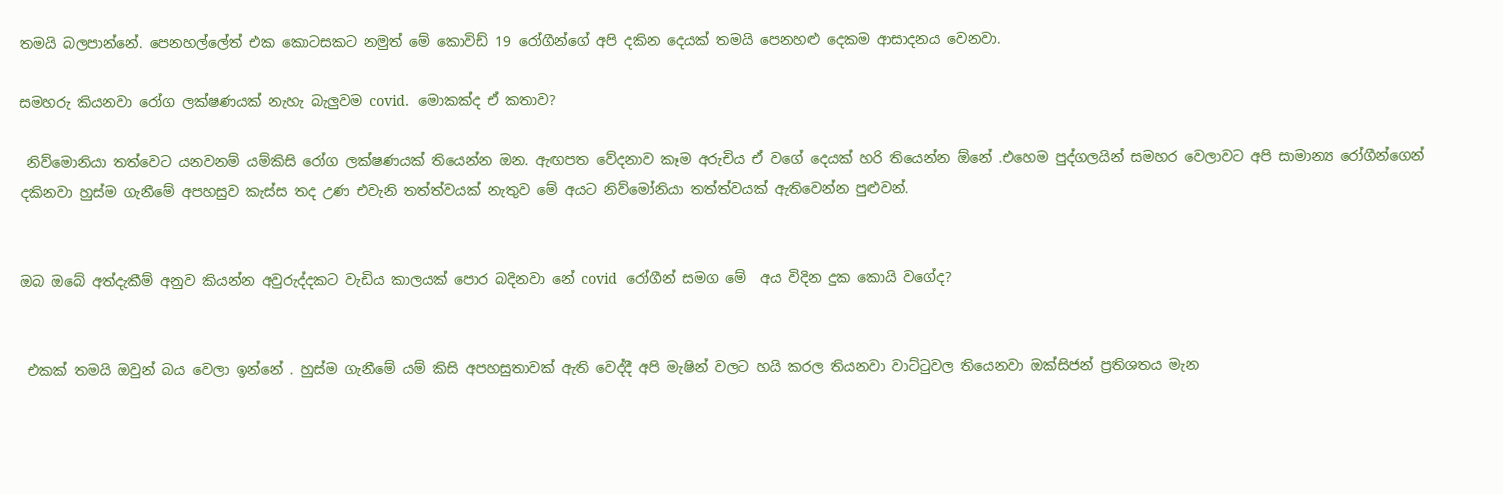තමයි බලපාන්නේ. පෙනහල්ලේත් එක කොටසකට නමුත් මේ කොවිඩ් 19 රෝගීන්ගේ අපි දකින දෙයක් තමයි පෙනහළු දෙකම ආසාදනය වෙනවා.

සමහරු කියනවා රෝග ලක්ෂණයක් නැහැ බැලුවම covid.  මොකක්ද ඒ කතාව?

 නිව්මොනියා තත්වෙට යනවනම් යම්කිසි රෝග ලක්ෂණයක් තියෙන්න ඔන. ඇඟපත වේදනාව කෑම අරුචිය ඒ වගේ දෙයක් හරි තියෙන්න ඕනේ .එහෙම පුද්ගලයින් සමහර වෙලාවට අපි සාමාන්‍ය රෝගීන්ගෙන් දකිනවා හුස්ම ගැනීමේ අපහසුව කැස්ස තද උණ එවැනි තත්ත්වයක් නැතුව මේ අයට නිව්මෝනියා තත්ත්වයක් ඇතිවෙන්න පුළුවන්.


ඔබ ඔබේ අත්දැකීම් අනුව කියන්න අවුරුද්දකට වැඩිය කාලයක් පොර බදිනවා නේ covid  රෝගීන් සමග මේ  අය විදින දුක කොයි වගේද?


 එකක් තමයි ඔවුන් බය වෙලා ඉන්නේ . හුස්ම ගැනීමේ යම් කිසි අපහසුතාවක් ඇති වෙද්දී අපි මැෂින් වලට හයි කරල තියනවා වාට්ටුවල තියෙනවා ඔක්සිජන් ප්‍රතිශතය මැන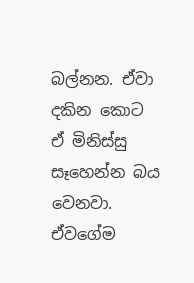බල්නන. ඒවා දකින කොට ඒ මිනිස්සු සෑහෙන්න බය වෙනවා. ඒවගේම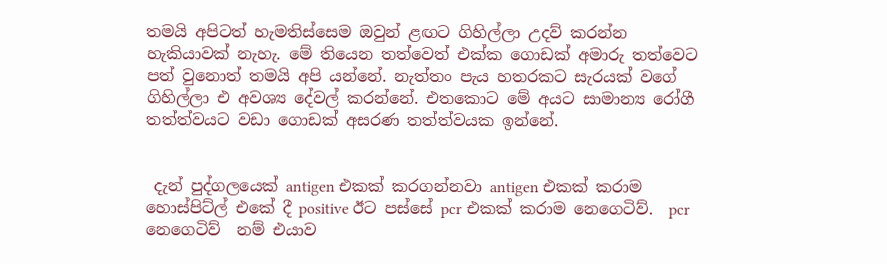තමයි අපිටත් හැමතිස්සෙම ඔවුන් ළඟට ගිහිල්ලා උදව් කරන්න හැකියාවක් නැහැ. මේ තියෙන තත්වෙත් එක්ක ගොඩක් අමාරු තත්වෙට පත් වුනොත් තමයි අපි යන්නේ. නැත්තං පැය හතරකට සැරයක් වගේ ගිහිල්ලා එ අවශ්‍ය දේවල් කරන්නේ. එතකොට මේ අයට සාමාන්‍ය රෝගී තත්ත්වයට වඩා ගොඩක් අසරණ තත්ත්වයක ඉන්නේ.


 දැන් පුද්ගලයෙක් antigen එකක් කරගන්නවා antigen එකක් කරාම හොස්පිට්ල් එකේ දී positive ඊට පස්සේ pcr එකක් කරාම නෙගෙටිව්.  pcr   නෙගෙටිව්  නම් එයාව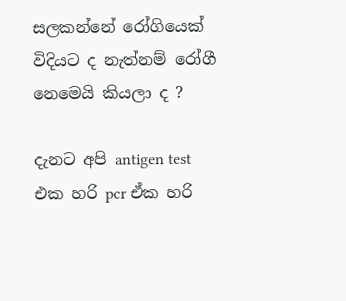සලකන්නේ රෝගියෙක් විදියට ද නැත්නම් රෝගී නෙමෙයි කියලා ද ?

දැනට අපි antigen test එක හරි pcr ඒක හරි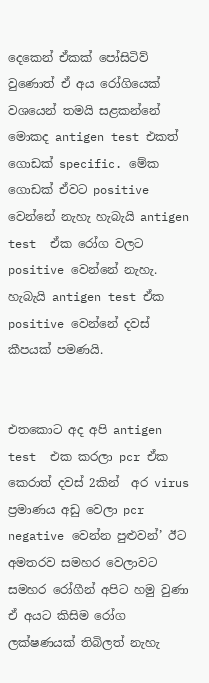දෙකෙන් ඒකක් පෝසිටිව් වුණොත් ඒ අය රෝගියෙක් වශයෙන් තමයි සළකන්නේ මොකද antigen test එකත් ගොඩක් specific. මේක ගොඩක් ඒවට positive වෙන්නේ නැහැ හැබැයි antigen test  ඒක රෝග වලට positive වෙන්නේ නැහැ.  හැබැයි antigen test ඒක positive වෙන්නේ දවස් කීපයක් පමණයි.


එතකොට අද අපි antigen test  එක කරලා pcr ඒක කෙරාත් දවස් 2කින්  අර virus ප්‍රමාණය අඩු වෙලා pcr negative වෙන්න පුළුවන්’ ඊට අමතරව සමහර වෙලාවට සමහර රෝගීන් අපිට හමු වුණා ඒ අයට කිසිම රෝග ලක්ෂණයක් තිබිලත් නැහැ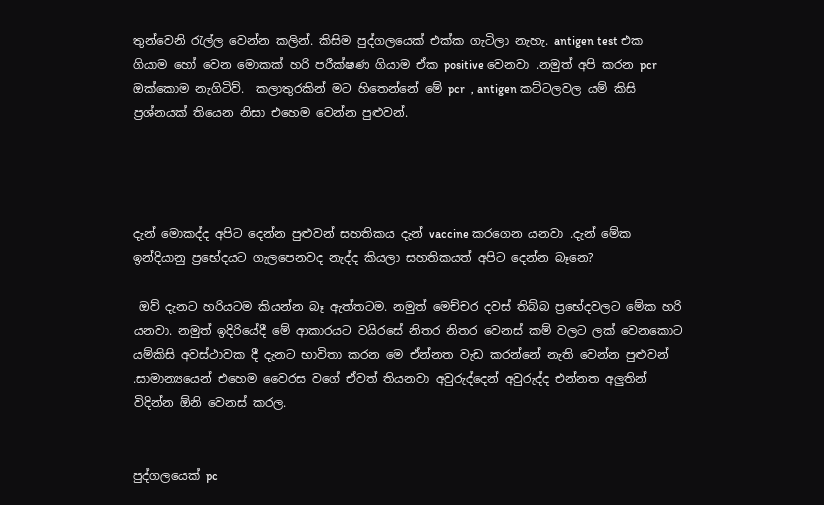තුන්වෙනි රැල්ල වෙන්න කලින්. කිසිම පුද්ගලයෙක් එක්ක ගැටිලා නැහැ. antigen test එක ගියාම හෝ වෙන මොකක් හරි පරීක්ෂණ ගියාම ඒක positive වෙනවා .නමුත් අපි කරන pcr  ඔක්කොම නැගිටිව්.  කලාතුරකින් මට හිතෙන්නේ මේ pcr  , antigen කට්ටලවල යම් කිසි ප්‍රශ්නයක් තියෙන නිසා එහෙම වෙන්න පුළුවන්.




දැන් මොකද්ද අපිට දෙන්න පුළුවන් සහතිකය දැන් vaccine කරගෙන යනවා .දැන් මේක ඉන්දියානු ප්‍රභේදයට ගැලපෙනවද නැද්ද කියලා සහතිකයත් අපිට දෙන්න බෑනෙ?

 ඔව් දැනට හරියටම කියන්න බෑ ඇත්තටම. නමුත් මෙච්චර දවස් තිබ්බ ප්‍රභේදවලට මේක හරි යනවා. නමුත් ඉදිරියේදී මේ ආකාරයට වයිරසේ නිතර නිතර වෙනස් කම් වලට ලක් වෙනකොට යම්කිසි අවස්ථාවක දී දැනට භාවිතා කරන මෙ ඒන්නත වැඩ කරන්නේ නැති වෙන්න පුළුවන් .සාමාන්‍යයෙන් එහෙම වෛරස වගේ ඒවත් තියනවා අවුරුද්දෙන් අවුරුද්ද එන්නත අලුතින් විදින්න ඕනි වෙනස් කරල.


පුද්ගලයෙක් pc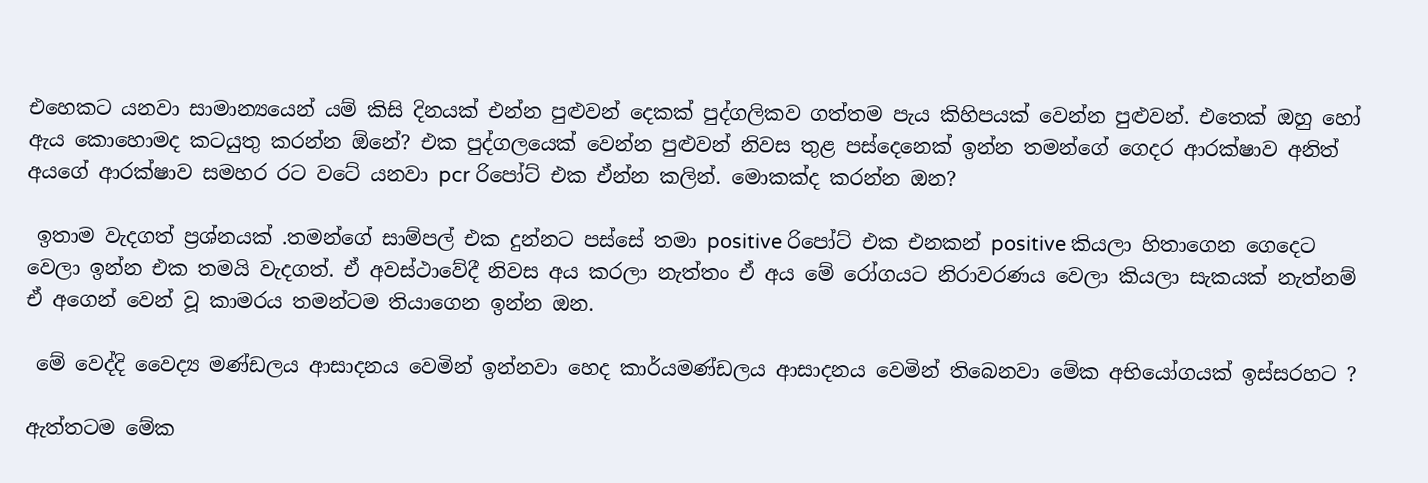එහෙකට යනවා සාමාන්‍යයෙන් යම් කිසි දිනයක් එන්න පුළුවන් දෙකක් පුද්ගලිකව ගත්තම පැය කිහිපයක් වෙන්න පුළුවන්. එතෙක් ඔහු හෝ ඇය කොහොමද කටයුතු කරන්න ඕනේ? එක පුද්ගලයෙක් වෙන්න පුළුවන් නිවස තුළ පස්දෙනෙක් ඉන්න තමන්ගේ ගෙදර ආරක්ෂාව අනිත් අයගේ ආරක්ෂාව සමහර රට වටේ යනවා pcr රිපෝට් එක ඒන්න කලින්. මොකක්ද කරන්න ඔන?

 ඉතාම වැදගත් ප්‍රශ්නයක් .තමන්ගේ සාම්පල් එක දුන්නට පස්සේ තමා positive රිපෝට් එක එනකන් positive කියලා හිතාගෙන ගෙදෙට වෙලා ඉන්න එක තමයි වැදගත්. ඒ අවස්ථාවේදී නිවස අය කරලා නැත්තං ඒ අය මේ රෝගයට නිරාවරණය වෙලා කියලා සැකයක් නැත්නම් ඒ අගෙන් වෙන් වූ කාමරය තමන්ටම තියාගෙන ඉන්න ඔන.

 මේ වෙද්දි වෛද්‍ය මණ්ඩලය ආසාදනය වෙමින් ඉන්නවා හෙද කාර්යමණ්ඩලය ආසාදනය වෙමින් තිබෙනවා මේක අභියෝගයක් ඉස්සරහට ?

ඇත්තටම මේක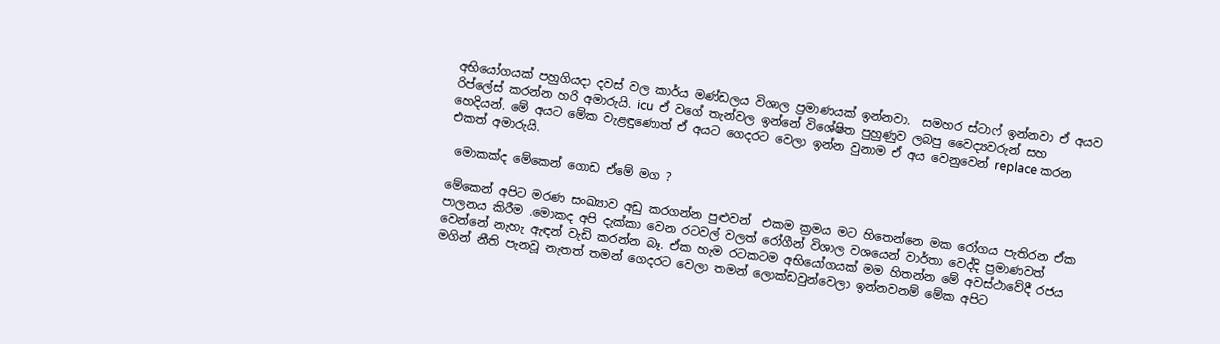අභියෝගයක් පහුගියදා දවස් වල කාර්ය මණ්ඩලය විශාල ප්‍රමාණයක් ඉන්නවා.  සමහර ස්ටාෆ් ඉන්නවා ඒ අයව රිප්ලේස් කරන්න හරි අමාරුයි. icu  ඒ වගේ තැන්වල ඉන්නේ විශේෂිත පුහුණුව ලබපු වෛද්‍යවරුන් සහ හෙදියන්. මේ අයට මේක වැළඳුණොත් ඒ අයට ගෙදරට වෙලා ඉන්න වුනාම ඒ අය වෙනුවෙන් replace කරන එකත් අමාරුයි.

 මොකක්ද මේකෙන් ගොඩ ඒමේ මග ?

මේකෙන් අපිට මරණ සංඛ්‍යාව අඩු කරගන්න පුළුවන්  එකම ක්‍රමය මට හිතෙන්නෙ මක රෝගය පැතිරන ඒක පාලනය කිරීම .මොකද අපි දැක්කා වෙන රටවල් වලත් රෝගීන් විශාල වශයෙන් වාර්තා වෙද්දි ප්‍රමාණවත් වෙන්නේ නැහැ ඇඳන් වැඩි කරන්න බෑ. ඒක හැම රටකටම අභියෝගයක් මම හිතන්න මේ අවස්ථාවේදී රජය මගින් නීති පැනවූ නැතත් තමන් ගෙදරට වෙලා තමන් ලොක්ඩවුන්වෙලා ඉන්නවනම් මේක අපිට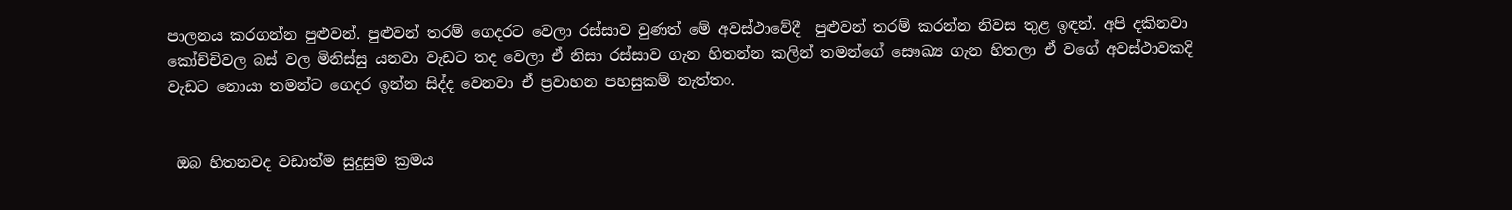පාලනය කරගන්න පුළුවන්. පුළුවන් තරම් ගෙදරට වෙලා රස්සාව වුණත් මේ අවස්ථාවේදී  පුළුවන් තරම් කරන්න නිවස තුළ ඉඳන්. අපි දකිනවා කෝච්චිවල බස් වල මිනිස්සු යනවා වැඩට තද වෙලා ඒ නිසා රස්සාව ගැන හිතන්න කලින් තමන්ගේ සෞඛ්‍ය ගැන හිතලා ඒ වගේ අවස්ථාවකදි වැඩට නොයා තමන්ට ගෙදර ඉන්න සිද්ද වෙනවා ඒ ප්‍රවාහන පහසුකම් නැත්තං.


 ඔබ හිතනවද වඩාත්ම සුදුසුම ක්‍රමය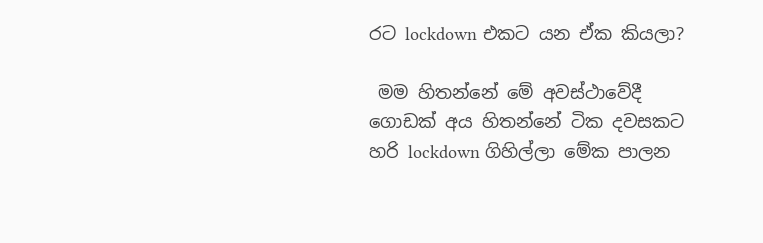රට lockdown එකට යන ඒක කියලා?

 මම හිතන්නේ මේ අවස්ථාවේදී ගොඩක් අය හිතන්නේ ටික දවසකට හරි lockdown ගිහිල්ලා මේක පාලන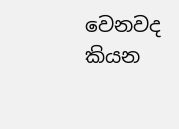වෙනවද කියන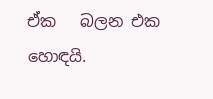ඒක   බලන එක හොඳයි.